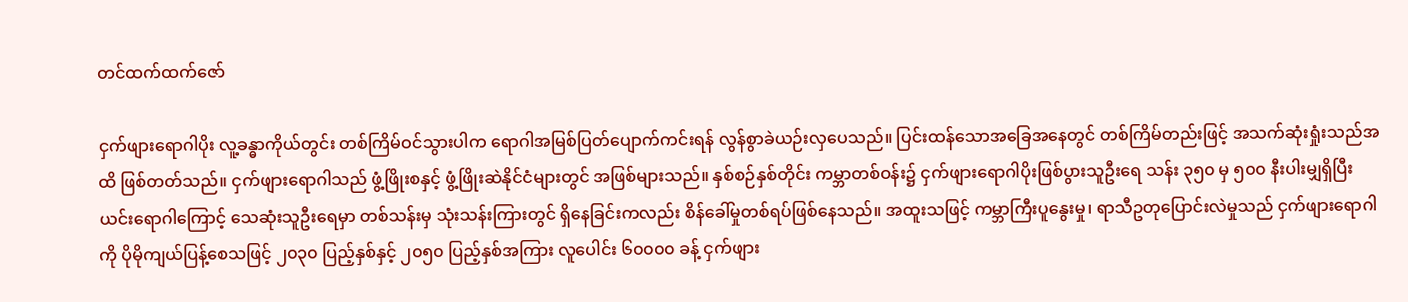တင်ထက်ထက်ဇော်

ငှက်ဖျားရောဂါပိုး လူ့ခန္ဓာကိုယ်တွင်း တစ်ကြိမ်ဝင်သွားပါက ရောဂါအမြစ်ပြတ်ပျောက်ကင်းရန် လွန်စွာခဲယဉ်းလှပေသည်။ ပြင်းထန်သောအခြေအနေတွင် တစ်ကြိမ်တည်းဖြင့် အသက်ဆုံးရှုံးသည်အထိ ဖြစ်တတ်သည်။ ငှက်ဖျားရောဂါသည် ဖွံ့ဖြိုးစနှင့် ဖွံ့ဖြိုးဆဲနိုင်ငံများတွင် အဖြစ်များသည်။ နှစ်စဉ်နှစ်တိုင်း ကမ္ဘာတစ်ဝန်း၌ ငှက်ဖျားရောဂါပိုးဖြစ်ပွားသူဦးရေ သန်း ၃၅၀ မှ ၅၀၀ နီးပါးမျှရှိပြီး ယင်းရောဂါကြောင့် သေဆုံးသူဦးရေမှာ တစ်သန်းမှ သုံးသန်းကြားတွင် ရှိနေခြင်းကလည်း စိန်ခေါ်မှုတစ်ရပ်ဖြစ်နေသည်။ အထူးသဖြင့် ကမ္ဘာကြီးပူနွေးမှု၊ ရာသီဥတုပြောင်းလဲမှုသည် ငှက်ဖျားရောဂါကို ပိုမိုကျယ်ပြန့်စေသဖြင့် ၂၀၃၀ ပြည့်နှစ်နှင့် ၂၀၅၀ ပြည့်နှစ်အကြား လူပေါင်း ၆၀၀၀၀ ခန့် ငှက်ဖျား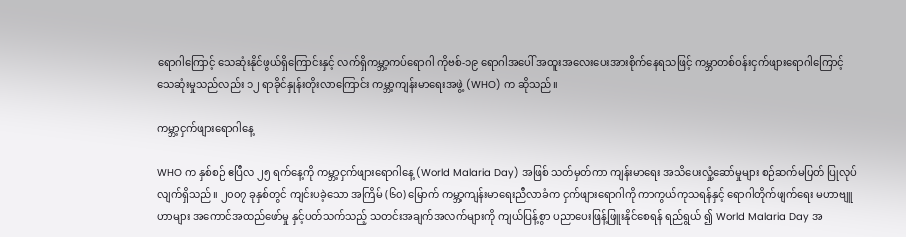ရောဂါကြောင့် သေဆုံးနိုင်ဖွယ်ရှိကြောင်းနှင့် လက်ရှိကမ္ဘာ့ကပ်ရောဂါ ကိုဗစ်-၁၉ ရောဂါအပေါ် အထူးအလေးပေးအားစိုက်နေရသဖြင့် ကမ္ဘာတစ်ဝန်းငှက်ဖျားရောဂါကြောင့် သေဆုံးမှုသည်လည်း ၁၂ ရာခိုင်နှုန်းတိုးလာကြောင်း ကမ္ဘာ့ကျန်းမာရေးအဖွဲ့ (WHO) က ဆိုသည်။

ကမ္ဘာ့ငှက်ဖျားရောဂါနေ့

WHO က နှစ်စဉ် ဧပြီလ ၂၅ ရက်နေ့ကို ကမ္ဘာ့ငှက်ဖျားရောဂါနေ့ (World Malaria Day) အဖြစ် သတ်မှတ်ကာ ကျန်းမာရေး အသိပေးလှုံ့ဆော်မှုများ စဉ်ဆက်မပြတ် ပြုလုပ်လျက်ရှိသည်။ ၂၀၀၇ ခုနှစ်တွင် ကျင်းပခဲ့သော အကြိမ် (၆၀) မြောက် ကမ္ဘာ့ကျန်းမာရေးညီလာခံက ငှက်ဖျားရောဂါကို ကာကွယ်ကုသရန်နှင့် ရောဂါတိုက်ဖျက်ရေး မဟာဗျူဟာများ အကောင်အထည်ဖော်မှု နှင့်ပတ်သက်သည့် သတင်းအချက်အလက်များကို ကျယ်ပြန့်စွာ ပညာပေးဖြန့်ဖြူးနိုင်စေရန် ရည်ရွယ် ၍ World Malaria Day အ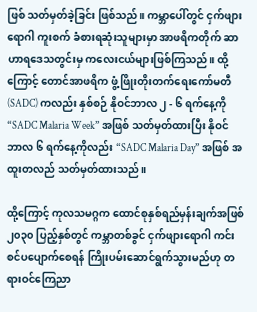ဖြစ် သတ်မှတ်ခဲ့ခြင်း ဖြစ်သည်။ ကမ္ဘာပေါ်တွင် ငှက်ဖျားရောဂါ ကူးစက် ခံစားရဆုံးသူများမှာ အာဖရိကတိုက် ဆာဟာရဒေသတွင်းမှ ကလေးငယ်များဖြစ်ကြသည်။ ထို့ကြောင့် တောင်အာဖရိက ဖွံ့ဖြိုးတိုးတက်ရေးကော်မတီ (SADC) ကလည်း နှစ်စဉ် နိုဝင်ဘာလ ၂ - ၆ ရက်နေ့ကို “SADC Malaria Week” အဖြစ် သတ်မှတ်ထားပြီး နိုဝင်ဘာလ ၆ ရက်နေ့ကိုလည်း “SADC Malaria Day” အဖြစ် အထူးတလည် သတ်မှတ်ထားသည်။

ထို့ကြောင့် ကုလသမဂ္ဂက ထောင်စုနှစ်ရည်မှန်းချက်အဖြစ် ၂၀၃၀ ပြည့်နှစ်တွင် ကမ္ဘာတစ်ခွင် ငှက်ဖျားရောဂါ ကင်းစင်ပပျောက်စေရန် ကြိုးပမ်းဆောင်ရွက်သွားမည်ဟု တရားဝင်ကြေညာ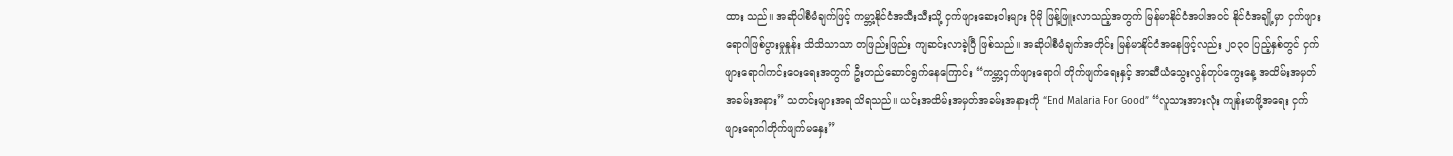ထား သည်။ အဆိုပါစီမံချက်ဖြင့် ကမ္ဘာ့နိုင်ငံအသီးသီးသို့ ငှက်ဖျားဆေးဝါးများ ပိုမို ဖြန့်ဖြူးလာသည့်အတွက် မြန်မာနိုင်ငံအပါအဝင် နိုင်ငံအချို့မှာ ငှက်ဖျားရောဂါဖြစ်ပွားမှုနှုန်း သိသိသာသာ တဖြည်းဖြည်း ကျဆင်းလာခဲ့ပြီ ဖြစ်သည်။ အဆိုပါစီမံချက်အတိုင်း မြန်မာနိုင်ငံအနေဖြင့်လည်း ၂၀၃၀ ပြည့်နှစ်တွင် ငှက်ဖျားရောဂါကင်းဝေးရေးအတွက် ဦးတည်ဆောင်ရွက်နေကြောင်း “ကမ္ဘာ့ငှက်ဖျားရောဂါ တိုက်ဖျက်ရေးနှင့် အာဆီယံသွေးလွန်တုပ်ကွေးနေ့ အထိမ်းအမှတ်အခမ်းအနား” သတင်းများအရ သိရသည်။ ယင်းအထိမ်းအမှတ်အခမ်းအနားကို “End Malaria For Good” “လူသားအားလုံး ကျန်းမာဖို့အရေး ငှက်ဖျားရောဂါတိုက်ဖျက်မနှေး”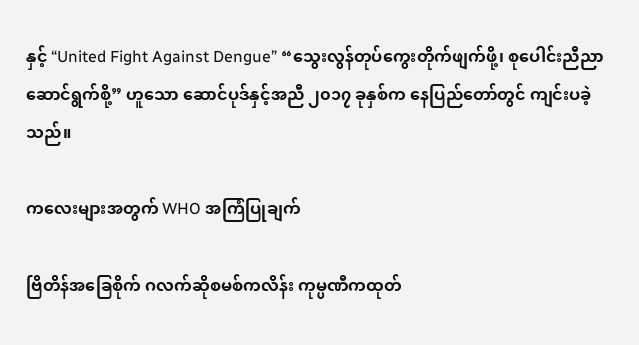နှင့် “United Fight Against Dengue” “သွေးလွန်တုပ်ကွေးတိုက်ဖျက်ဖို့၊ စုပေါင်းညီညာ ဆောင်ရွက်စို့” ဟူသော ဆောင်ပုဒ်နှင့်အညီ ၂၀၁၇ ခုနှစ်က နေပြည်တော်တွင် ကျင်းပခဲ့သည်။

ကလေးများအတွက် WHO အကြံပြုချက်

ဗြိတိန်အခြေစိုက် ဂလက်ဆိုစမစ်ကလိန်း ကုမ္ပဏီကထုတ်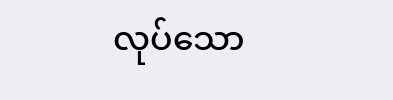လုပ်သော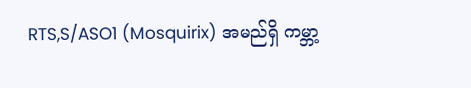RTS,S/ASO1 (Mosquirix) အမည်ရှိ ကမ္ဘာ့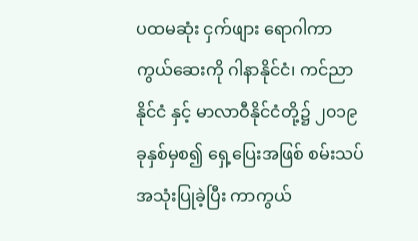ပထမဆုံး ငှက်ဖျား ရောဂါကာကွယ်ဆေးကို ဂါနာနိုင်ငံ၊ ကင်ညာနိုင်ငံ နှင့် မာလာဝီနိုင်ငံတို့၌ ၂၀၁၉ ခုနှစ်မှစ၍ ရှေ့ပြေးအဖြစ် စမ်းသပ်အသုံးပြုခဲ့ပြီး ကာကွယ်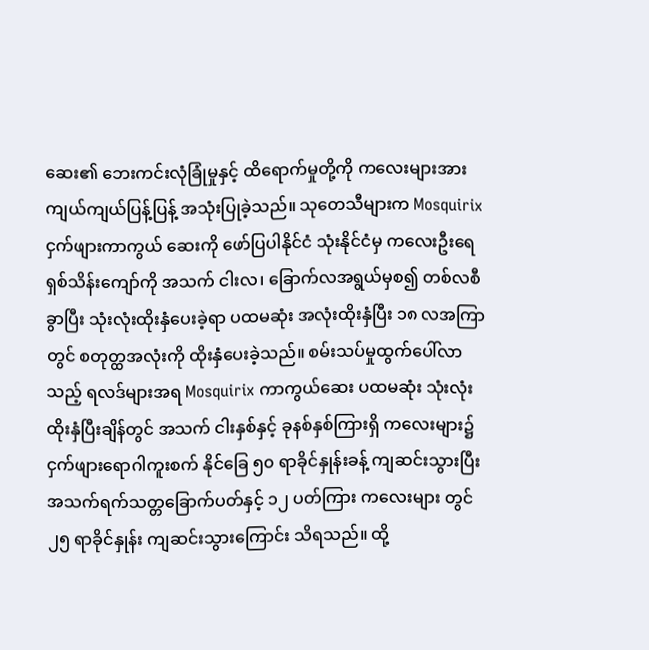ဆေး၏ ဘေးကင်းလုံခြုံမှုနှင့် ထိရောက်မှုတို့ကို ကလေးများအား ကျယ်ကျယ်ပြန့်ပြန့် အသုံးပြုခဲ့သည်။ သုတေသီများက Mosquirix ငှက်ဖျားကာကွယ် ဆေးကို ဖော်ပြပါနိုင်ငံ သုံးနိုင်ငံမှ ကလေးဦးရေ ရှစ်သိန်းကျော်ကို အသက် ငါးလ၊ ခြောက်လအရွယ်မှစ၍ တစ်လစီခွာပြီး သုံးလုံးထိုးနှံပေးခဲ့ရာ ပထမဆုံး အလုံးထိုးနှံပြီး ၁၈ လအကြာတွင် စတုတ္ထအလုံးကို ထိုးနှံပေးခဲ့သည်။ စမ်းသပ်မှုထွက်ပေါ်လာသည့် ရလဒ်များအရ Mosquirix ကာကွယ်ဆေး ပထမဆုံး သုံးလုံးထိုးနှံပြီးချိန်တွင် အသက် ငါးနှစ်နှင့် ခုနစ်နှစ်ကြားရှိ ကလေးများ၌ ငှက်ဖျားရောဂါကူးစက် နိုင်ခြေ ၅၀ ရာခိုင်နှုန်းခန့် ကျဆင်းသွားပြီး အသက်ရက်သတ္တခြောက်ပတ်နှင့် ၁၂ ပတ်ကြား ကလေးများ တွင် ၂၅ ရာခိုင်နှုန်း ကျဆင်းသွားကြောင်း သိရသည်။ ထို့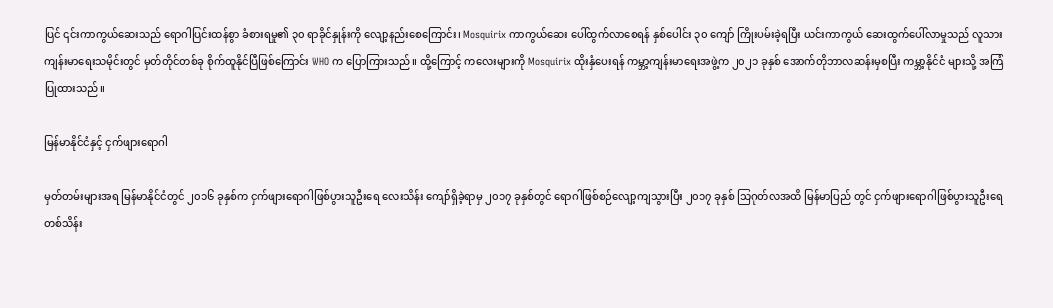ပြင် ၎င်းကာကွယ်ဆေးသည် ရောဂါပြင်းထန်စွာ ခံစားရမှု၏ ၃၀ ရာခိုင်နှုန်းကို လျော့နည်းစေကြောင်း၊ Mosquirix ကာကွယ်ဆေး ပေါ်ထွက်လာစေရန် နှစ်ပေါင်း ၃၀ ကျော် ကြိုးပမ်းခဲ့ရပြီး ယင်းကာကွယ် ဆေးထွက်ပေါ်လာမှုသည် လူသားကျန်းမာရေးသမိုင်းတွင် မှတ်တိုင်တစ်ခု စိုက်ထူနိုင်ပြီဖြစ်ကြောင်း WHO က ပြောကြားသည်။ ထို့ကြောင့် ကလေးများကို Mosquirix ထိုးနှံပေးရန် ကမ္ဘာ့ကျန်းမာရေးအဖွဲ့က ၂၀၂၁ ခုနှစ် အောက်တိုဘာလဆန်းမှစပြီး ကမ္ဘာ့နိုင်ငံ များသို့ အကြံပြုထားသည်။

မြန်မာနိုင်ငံနှင့် ငှက်ဖျားရောဂါ

မှတ်တမ်းများအရ မြန်မာနိုင်ငံတွင် ၂၀၁၆ ခုနှစ်က ငှက်ဖျားရောဂါဖြစ်ပွားသူဦးရေ လေးသိန်း ကျော်ရှိခဲ့ရာမှ ၂၀၁၇ ခုနှစ်တွင် ရောဂါဖြစ်စဉ်လျော့ကျသွားပြီး ၂၀၁၇ ခုနှစ် သြဂုတ်လအထိ မြန်မာပြည် တွင် ငှက်ဖျားရောဂါဖြစ်ပွားသူဦးရေ တစ်သိန်း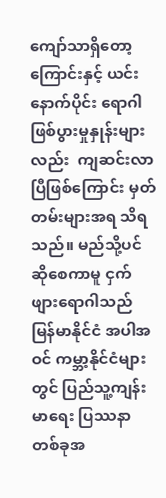ကျော်သာရှိတော့ကြောင်းနှင့် ယင်းနောက်ပိုင်း ရောဂါဖြစ်ပွားမှုနှုန်းများလည်း  ကျဆင်းလာပြီဖြစ်ကြောင်း မှတ်တမ်းများအရ သိရသည်။ မည်သို့ပင် ဆိုစေကာမူ ငှက်ဖျားရောဂါသည် မြန်မာနိုင်ငံ အပါအဝင် ကမ္ဘာ့နိုင်ငံများတွင် ပြည်သူ့ကျန်းမာရေး ပြဿနာတစ်ခုအ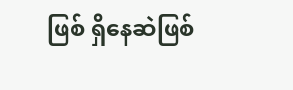ဖြစ် ရှိနေဆဲဖြစ်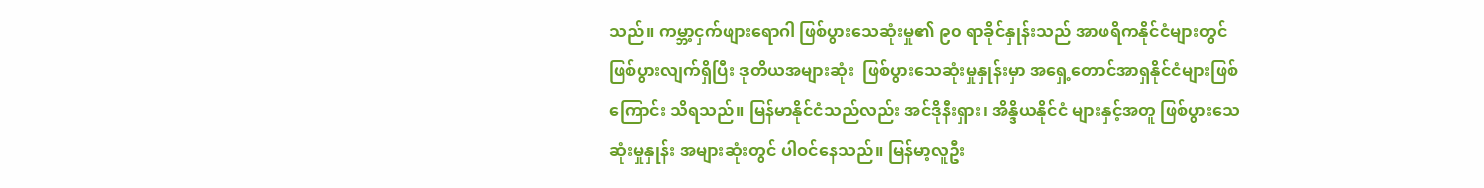သည်။ ကမ္ဘာ့ငှက်ဖျားရောဂါ ဖြစ်ပွားသေဆုံးမှု၏ ၉၀ ရာခိုင်နှုန်းသည် အာဖရိကနိုင်ငံများတွင် ဖြစ်ပွားလျက်ရှိပြီး ဒုတိယအများဆုံး  ဖြစ်ပွားသေဆုံးမှုနှုန်းမှာ အရှေ့တောင်အာရှနိုင်ငံများဖြစ်ကြောင်း သိရသည်။ မြန်မာနိုင်ငံသည်လည်း အင်ဒိုနီးရှား၊ အိန္ဒိယနိုင်ငံ များနှင့်အတူ ဖြစ်ပွားသေဆုံးမှုနှုန်း အများဆုံးတွင် ပါဝင်နေသည်။ မြန်မာ့လူဦး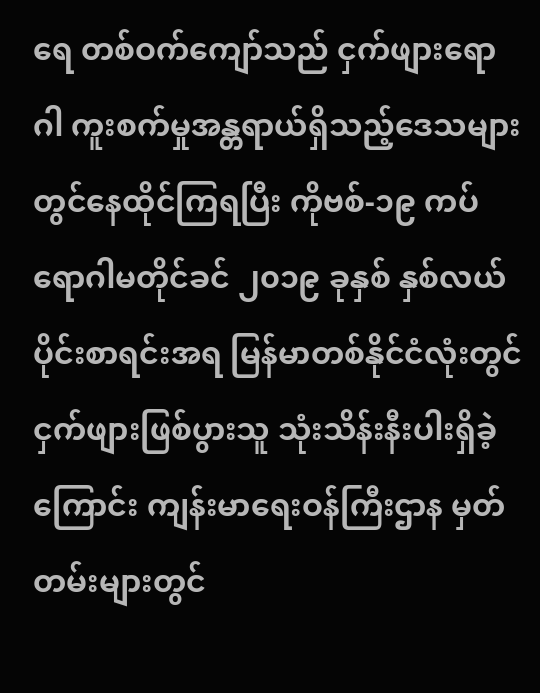ရေ တစ်ဝက်ကျော်သည် ငှက်ဖျားရောဂါ ကူးစက်မှုအန္တရာယ်ရှိသည့်ဒေသများတွင်နေထိုင်ကြရပြီး ကိုဗစ်-၁၉ ကပ်ရောဂါမတိုင်ခင် ၂၀၁၉ ခုနှစ် နှစ်လယ်ပိုင်းစာရင်းအရ မြန်မာတစ်နိုင်ငံလုံးတွင် ငှက်ဖျားဖြစ်ပွားသူ သုံးသိန်းနီးပါးရှိခဲ့ကြောင်း ကျန်းမာရေးဝန်ကြီးဌာန မှတ်တမ်းများတွင်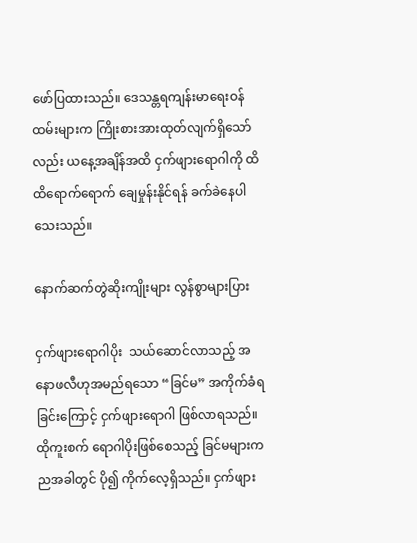ဖော်ပြထားသည်။ ဒေသန္တရကျန်းမာရေးဝန်ထမ်းများက ကြိုးစားအားထုတ်လျက်ရှိသော်လည်း ယနေ့အချိန်အထိ ငှက်ဖျားရောဂါကို ထိထိရောက်ရောက် ချေမှုန်းနိုင်ရန် ခက်ခဲနေပါသေးသည်။

နောက်ဆက်တွဲဆိုးကျိုးများ လွန်စွာများပြား

ငှက်ဖျားရောဂါပိုး  သယ်ဆောင်လာသည့် အနောဖလီဟုအမည်ရသော “ခြင်မ” အကိုက်ခံရခြင်းကြောင့် ငှက်ဖျားရောဂါ ဖြစ်လာရသည်။ ထိုကူးစက် ရောဂါပိုးဖြစ်စေသည့် ခြင်မများက ညအခါတွင် ပို၍ ကိုက်လေ့ရှိသည်။ ငှက်ဖျား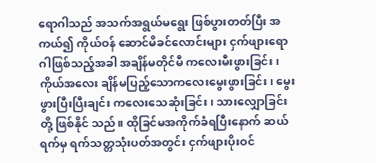ရောဂါသည် အသက်အရွယ်မရွေး ဖြစ်ပွားတတ်ပြီး အကယ်၍ ကိုယ်ဝန် ဆောင်မိခင်လောင်းများ ငှက်ဖျားရောဂါဖြစ်သည့်အခါ အချိန်မတိုင်မီ ကလေးမီးဖွားခြင်း၊ ကိုယ်အလေး ချိန်မပြည့်သောကလေးမွေးဖွားခြင်း၊ မွေးဖွားပြီးပြီးချင်း ကလေးသေဆုံးခြင်း၊ သားလျှောခြင်းတို့ ဖြစ်နိုင် သည်။ ထိုခြင်မအကိုက်ခံရပြီးနောက် ဆယ်ရက်မှ ရက်သတ္တသုံးပတ်အတွင်း ငှက်ဖျားပိုးဝင်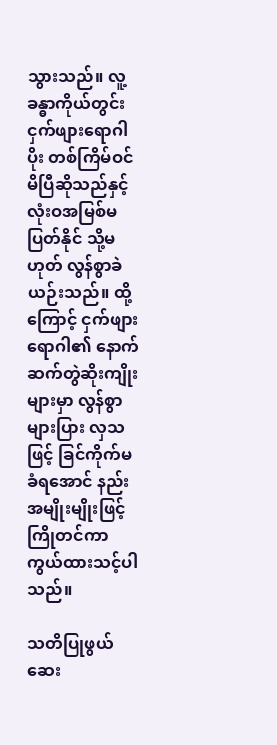သွားသည်။ လူ့ခန္ဓာကိုယ်တွင်း ငှက်ဖျားရောဂါပိုး တစ်ကြိမ်ဝင်မိပြီဆိုသည်နှင့် လုံးဝအမြစ်မပြတ်နိုင် သို့မဟုတ် လွန်စွာခဲယဉ်းသည်။ ထို့ကြောင့် ငှက်ဖျားရောဂါ၏ နောက်ဆက်တွဲဆိုးကျိုးများမှာ လွန်စွာများပြား လှသဖြင့် ခြင်ကိုက်မခံရအောင် နည်းအမျိုးမျိုးဖြင့် ကြိုတင်ကာကွယ်ထားသင့်ပါသည်။

သတိပြုဖွယ် ဆေး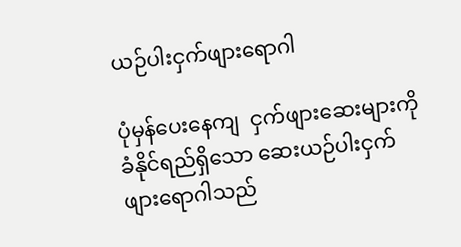ယဉ်ပါးငှက်ဖျားရောဂါ

ပုံမှန်ပေးနေကျ  ငှက်ဖျားဆေးများကို ခံနိုင်ရည်ရှိသော ဆေးယဉ်ပါးငှက်ဖျားရောဂါသည်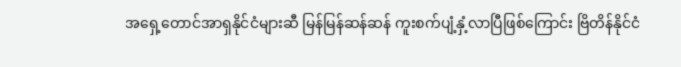အရှေ့တောင်အာရှနိုင်ငံများဆီ မြန်မြန်ဆန်ဆန် ကူးစက်ပျံ့နှံ့လာပြီဖြစ်ကြောင်း ဗြိတိန်နိုင်ငံ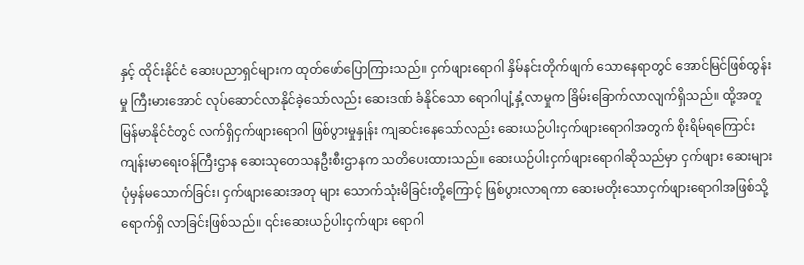နှင့် ထိုင်းနိုင်ငံ ဆေးပညာရှင်များက ထုတ်ဖော်ပြောကြားသည်။ ငှက်ဖျားရောဂါ နှိမ်နင်းတိုက်ဖျက် သောနေရာတွင် အောင်မြင်ဖြစ်ထွန်းမှု ကြီးမားအောင် လုပ်ဆောင်လာနိုင်ခဲ့သော်လည်း ဆေးဒဏ် ခံနိုင်သော ရောဂါပျံ့နှံ့လာမှုက ခြိမ်းခြောက်လာလျက်ရှိသည်။ ထို့အတူ မြန်မာနိုင်ငံတွင် လက်ရှိငှက်ဖျားရောဂါ ဖြစ်ပွားမှုနှုန်း ကျဆင်းနေသော်လည်း ဆေးယဉ်ပါးငှက်ဖျားရောဂါအတွက် စိုးရိမ်ရကြောင်း ကျန်းမာရေးဝန်ကြီးဌာန ဆေးသုတေသနဦးစီးဌာနက သတိပေးထားသည်။ ဆေးယဉ်ပါးငှက်ဖျားရောဂါဆိုသည်မှာ ငှက်ဖျား ဆေးများ ပုံမှန်မသောက်ခြင်း၊ ငှက်ဖျားဆေးအတု များ သောက်သုံးမိခြင်းတို့ကြောင့် ဖြစ်ပွားလာရကာ ဆေးမတိုးသောငှက်ဖျားရောဂါအဖြစ်သို့ ရောက်ရှိ လာခြင်းဖြစ်သည်။ ၎င်းဆေးယဉ်ပါးငှက်ဖျား ရောဂါ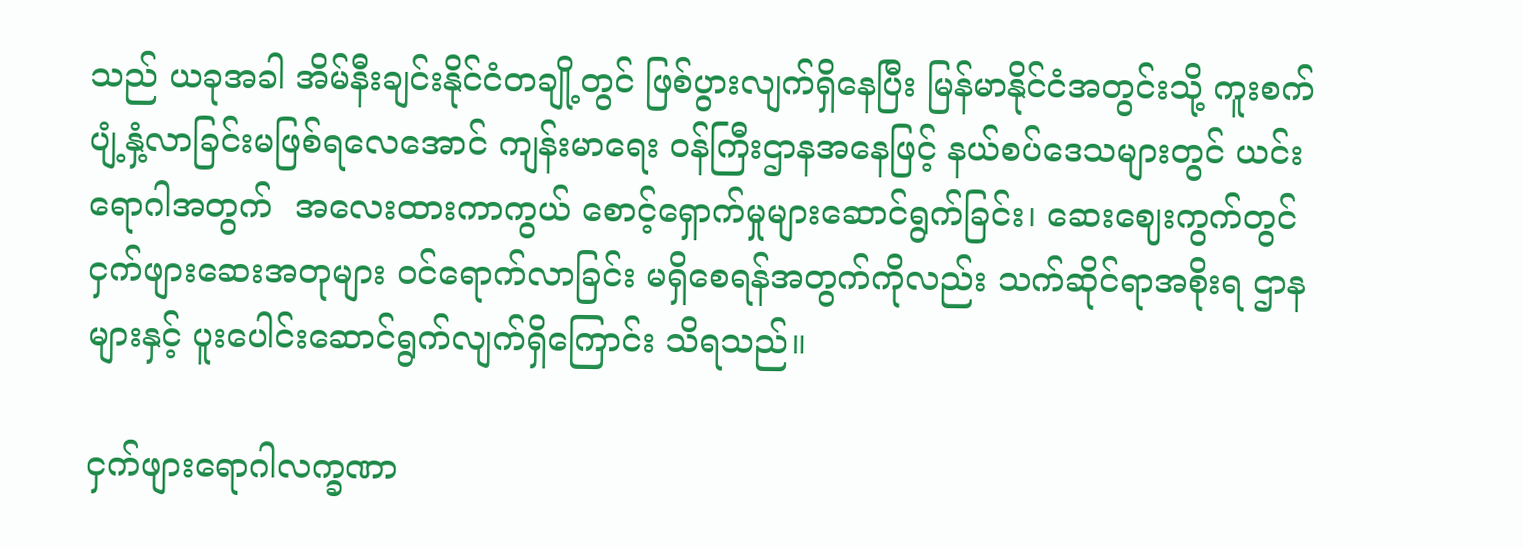သည် ယခုအခါ အိမ်နီးချင်းနိုင်ငံတချို့တွင် ဖြစ်ပွားလျက်ရှိနေပြီး မြန်မာနိုင်ငံအတွင်းသို့ ကူးစက်ပျံ့နှံ့လာခြင်းမဖြစ်ရလေအောင် ကျန်းမာရေး ဝန်ကြီးဌာနအနေဖြင့် နယ်စပ်ဒေသများတွင် ယင်းရောဂါအတွက်  အလေးထားကာကွယ် စောင့်ရှောက်မှုများဆောင်ရွက်ခြင်း၊ ဆေးဈေးကွက်တွင် ငှက်ဖျားဆေးအတုများ ဝင်ရောက်လာခြင်း မရှိစေရန်အတွက်ကိုလည်း သက်ဆိုင်ရာအစိုးရ ဌာနများနှင့် ပူးပေါင်းဆောင်ရွက်လျက်ရှိကြောင်း သိရသည်။

ငှက်ဖျားရောဂါလက္ခဏာ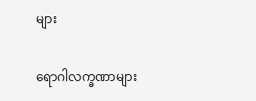များ

ရောဂါလက္ခဏာများ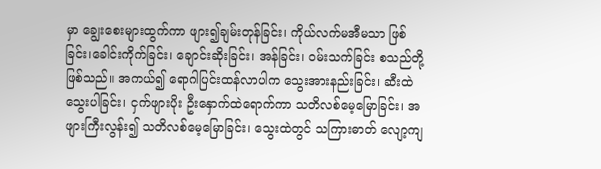မှာ ချွေးစေးများထွက်ကာ ဖျား၍ချမ်းတုန်ခြင်း၊ ကိုယ်လက်မအီမသာ ဖြစ်ခြင်း၊ခေါင်းကိုက်ခြင်း၊ ချောင်းဆိုးခြင်း၊ အန်ခြင်း၊ ဝမ်းသက်ခြင်း စသည်တို့ဖြစ်သည်။ အကယ်၍ ရောဂါပြင်းထန်လာပါက သွေးအားနည်းခြင်း၊ ဆီးထဲ သွေးပါခြင်း၊ ငှက်ဖျားပိုး ဦးနှောက်ထဲရောက်ကာ သတိလစ်မေ့မြောခြင်း၊ အဖျားကြီးလွန်း၍ သတိလစ်မေ့မြောခြင်း၊ သွေးထဲတွင် သကြားဓာတ် လျော့ကျ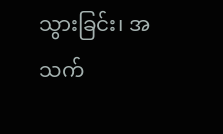သွားခြင်း၊ အသက်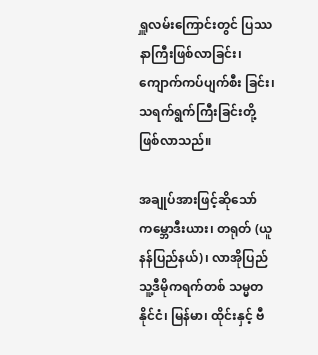ရှူလမ်းကြောင်းတွင် ပြဿနာကြီးဖြစ်လာခြင်း၊ ကျောက်ကပ်ပျက်စီး ခြင်း၊ သရက်ရွက်ကြီးခြင်းတို့ ဖြစ်လာသည်။

အချုပ်အားဖြင့်ဆိုသော် ကမ္ဘောဒီးယား၊ တရုတ် (ယူနန်ပြည်နယ်)၊ လာအိုပြည်သူ့ဒီမိုကရက်တစ် သမ္မတနိုင်ငံ၊ မြန်မာ၊ ထိုင်းနှင့် ဗီ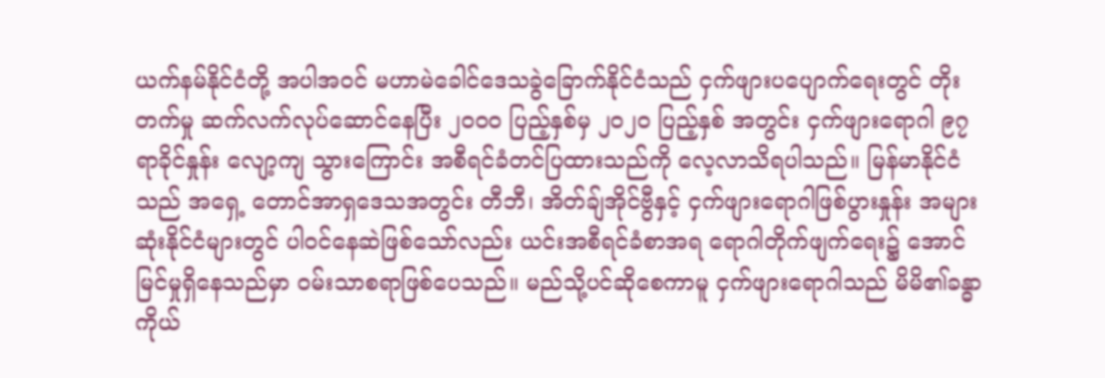ယက်နမ်နိုင်ငံတို့ အပါအဝင် မဟာမဲခေါင်ဒေသခွဲခြောက်နိုင်ငံသည် ငှက်ဖျားပပျောက်ရေးတွင် တိုးတက်မှု ဆက်လက်လုပ်ဆောင်နေပြီး ၂၀၀၀ ပြည့်နှစ်မှ ၂၀၂၀ ပြည့်နှစ် အတွင်း ငှက်ဖျားရောဂါ ၉၇ ရာခိုင်နှုန်း လျော့ကျ သွားကြောင်း အစီရင်ခံတင်ပြထားသည်ကို လေ့လာသိရပါသည်။ မြန်မာနိုင်ငံသည် အရှေ့ တောင်အာရှဒေသအတွင်း တီဘီ၊ အိတ်ချ်အိုင်ဗွီနှင့် ငှက်ဖျားရောဂါဖြစ်ပွားနှုန်း အများဆုံးနိုင်ငံများတွင် ပါဝင်နေဆဲဖြစ်သော်လည်း ယင်းအစီရင်ခံစာအရ ရောဂါတိုက်ဖျက်ရေး၌ အောင်မြင်မှုရှိနေသည်မှာ ဝမ်းသာစရာဖြစ်ပေသည်။ မည်သို့ပင်ဆိုစေကာမူ ငှက်ဖျားရောဂါသည် မိမိ၏ခန္ဓာကိုယ်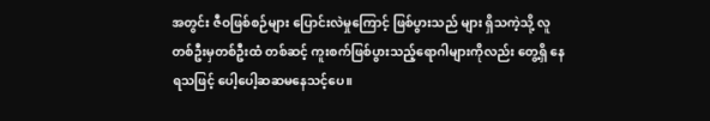အတွင်း ဇီဝဖြစ်စဉ်များ ပြောင်းလဲမှုကြောင့် ဖြစ်ပွားသည် များ ရှိသကဲ့သို့ လူတစ်ဦးမှတစ်ဦးထံ တစ်ဆင့် ကူးစက်ဖြစ်ပွားသည့်ရောဂါများကိုလည်း တွေ့ရှိ နေရသဖြင့် ပေါ့ပေါ့ဆဆမနေသင့်ပေ။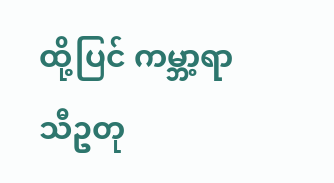ထို့ပြင် ကမ္ဘာ့ရာသီဥတု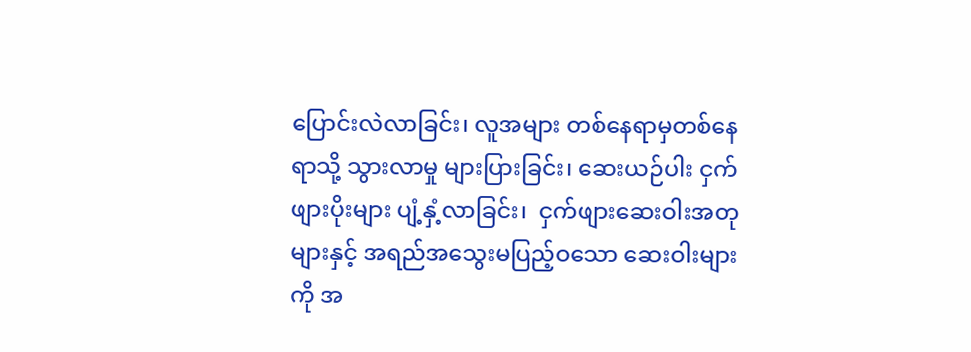ပြောင်းလဲလာခြင်း၊ လူအများ တစ်နေရာမှတစ်နေရာသို့ သွားလာမှု များပြားခြင်း၊ ဆေးယဉ်ပါး ငှက်ဖျားပိုးများ ပျံ့နှံ့လာခြင်း၊  ငှက်ဖျားဆေးဝါးအတုများနှင့် အရည်အသွေးမပြည့်ဝသော ဆေးဝါးများကို အ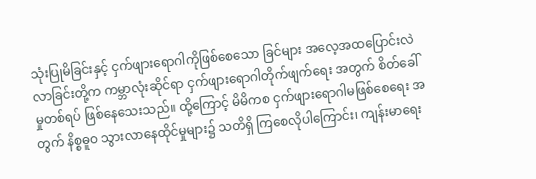သုံးပြုမိခြင်းနှင့် ငှက်ဖျားရောဂါကိုဖြစ်စေသော ခြင်များ အလေ့အထပြောင်းလဲလာခြင်းတို့က ကမ္ဘာလုံးဆိုင်ရာ ငှက်ဖျားရောဂါတိုက်ဖျက်ရေး အတွက် စိတ်ခေါ်မှုတစ်ရပ် ဖြစ်နေသေးသည်။ ထို့ကြောင့် မိမိကစ ငှက်ဖျားရောဂါမဖြစ်စေရေး အတွက် နိစ္စဓူဝ သွားလာနေထိုင်မှုများ၌ သတိရှိ ကြစေလိုပါကြောင်း၊ ကျန်းမာရေး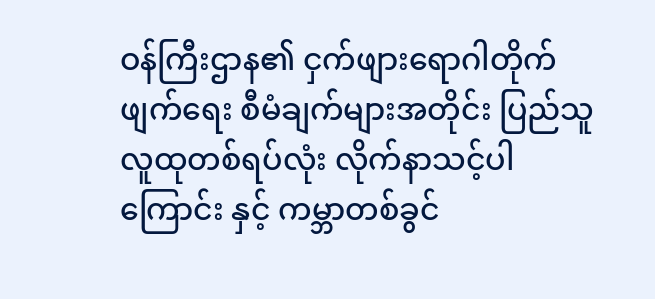ဝန်ကြီးဌာန၏ ငှက်ဖျားရောဂါတိုက်ဖျက်ရေး စီမံချက်များအတိုင်း ပြည်သူလူထုတစ်ရပ်လုံး လိုက်နာသင့်ပါကြောင်း နှင့် ကမ္ဘာတစ်ခွင်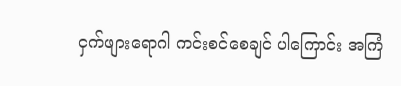ငှက်ဖျားရောဂါ ကင်းစင်စေချင် ပါကြောင်း အကြံ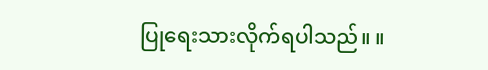ပြုရေးသားလိုက်ရပါသည်။ ။